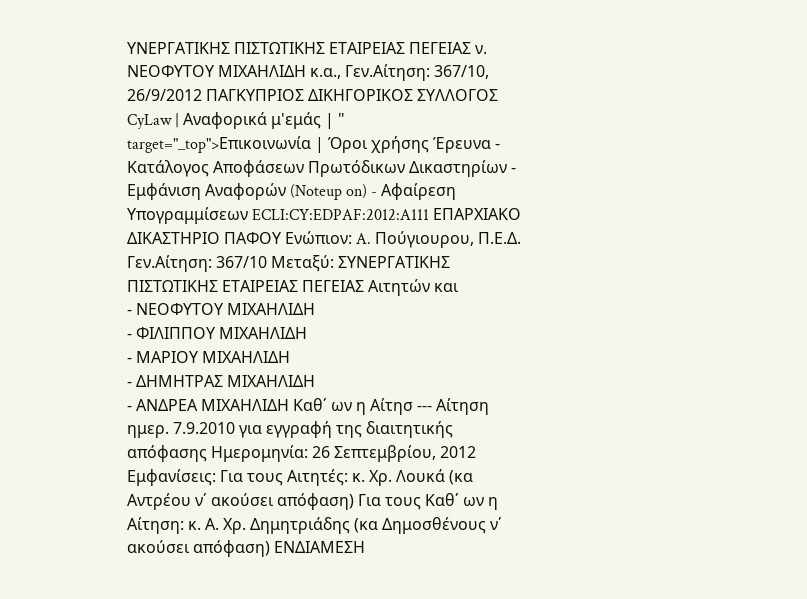ΥΝΕΡΓΑΤΙΚΗΣ ΠΙΣΤΩΤΙΚΗΣ ΕΤΑΙΡΕΙΑΣ ΠΕΓΕΙΑΣ ν. ΝΕΟΦΥΤΟΥ ΜΙΧΑΗΛΙΔΗ κ.α., Γεν.Αίτηση: 367/10, 26/9/2012 ΠΑΓΚΥΠΡΙΟΣ ΔΙΚΗΓΟΡΙΚΟΣ ΣΥΛΛΟΓΟΣ CyLaw | Αναφορικά μ'εμάς | " target="_top">Επικοινωνία | Όροι χρήσης Έρευνα - Κατάλογος Αποφάσεων Πρωτόδικων Δικαστηρίων - Εμφάνιση Αναφορών (Noteup on) - Αφαίρεση Υπογραμμίσεων ECLI:CY:EDPAF:2012:A111 ΕΠΑΡΧΙΑΚΟ ΔΙΚΑΣΤΗΡΙΟ ΠΑΦΟΥ Ενώπιον: A. Πούγιουρου, Π.Ε.Δ. Γεν.Αίτηση: 367/10 Μεταξύ: ΣΥΝΕΡΓΑΤΙΚΗΣ ΠΙΣΤΩΤΙΚΗΣ ΕΤΑΙΡΕΙΑΣ ΠΕΓΕΙΑΣ Αιτητών και
- ΝΕΟΦΥΤΟΥ ΜΙΧΑΗΛΙΔΗ
- ΦΙΛΙΠΠΟΥ ΜΙΧΑΗΛΙΔΗ
- ΜΑΡΙΟΥ ΜΙΧΑΗΛΙΔΗ
- ΔΗΜΗΤΡΑΣ ΜΙΧΑΗΛΙΔΗ
- ΑΝΔΡΕΑ ΜΙΧΑΗΛΙΔΗ Καθ΄ ων η Αίτησ --- Αίτηση ημερ. 7.9.2010 για εγγραφή της διαιτητικής απόφασης Ημερομηνία: 26 Σεπτεμβρίου, 2012 Εμφανίσεις: Για τους Αιτητές: κ. Χρ. Λουκά (κα Αντρέου ν΄ ακούσει απόφαση) Για τους Καθ΄ ων η Αίτηση: κ. Α. Χρ. Δημητριάδης (κα Δημοσθένους ν΄ ακούσει απόφαση) ΕΝΔΙΑΜΕΣΗ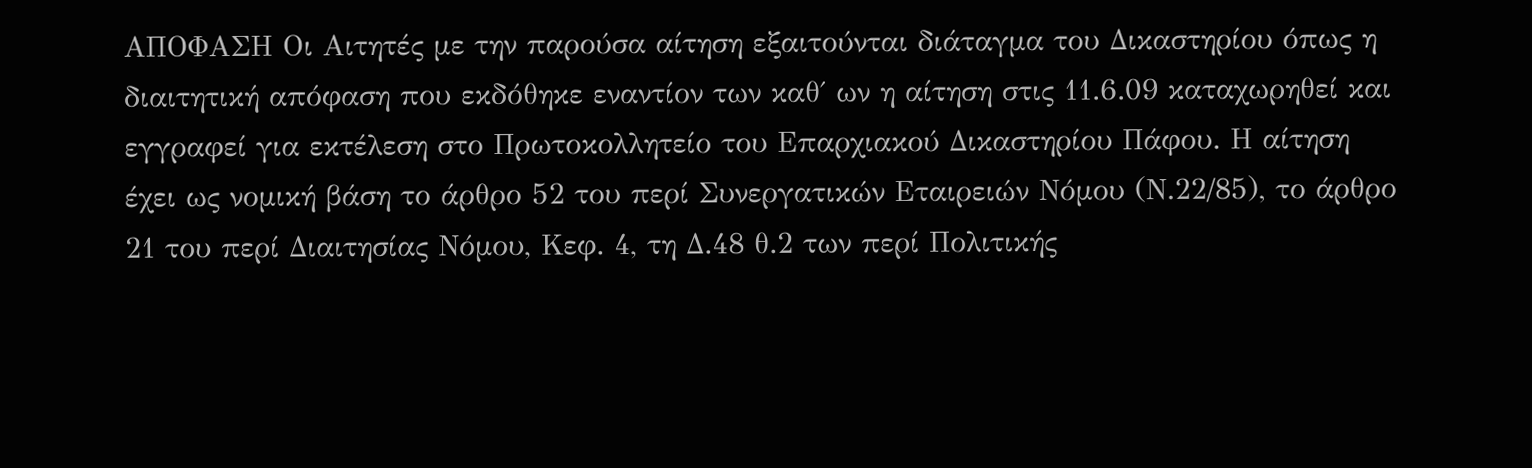ΑΠΟΦΑΣΗ Οι Αιτητές με την παρούσα αίτηση εξαιτούνται διάταγμα του Δικαστηρίου όπως η διαιτητική απόφαση που εκδόθηκε εναντίον των καθ΄ ων η αίτηση στις 11.6.09 καταχωρηθεί και εγγραφεί για εκτέλεση στο Πρωτοκολλητείο του Επαρχιακού Δικαστηρίου Πάφου. Η αίτηση έχει ως νομική βάση το άρθρο 52 του περί Συνεργατικών Εταιρειών Νόμου (Ν.22/85), το άρθρο 21 του περί Διαιτησίας Νόμου, Κεφ. 4, τη Δ.48 θ.2 των περί Πολιτικής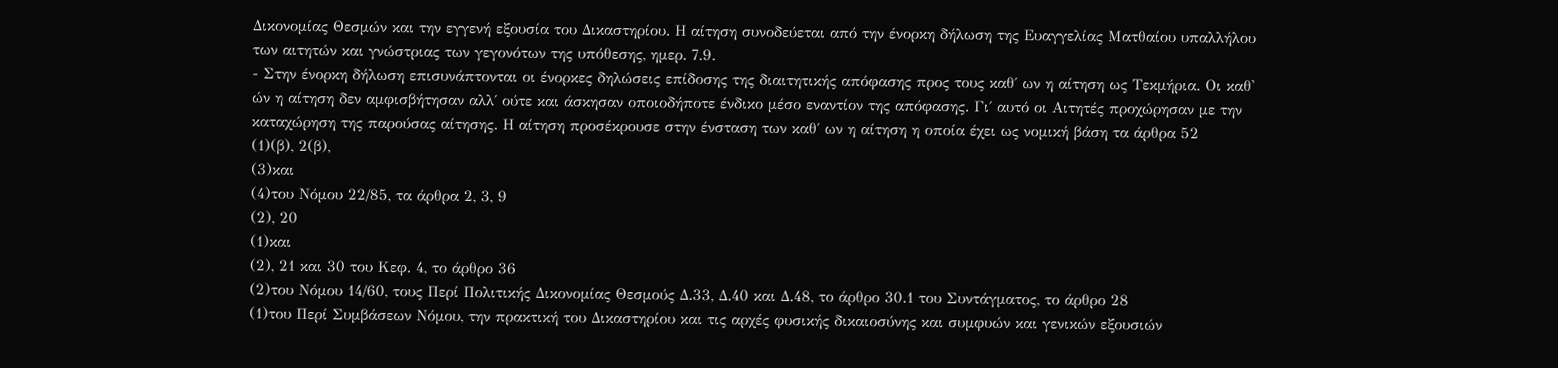Δικονομίας Θεσμών και την εγγενή εξουσία του Δικαστηρίου. Η αίτηση συνοδεύεται από την ένορκη δήλωση της Ευαγγελίας Ματθαίου υπαλλήλου των αιτητών και γνώστριας των γεγονότων της υπόθεσης, ημερ. 7.9.
- Στην ένορκη δήλωση επισυνάπτονται οι ένορκες δηλώσεις επίδοσης της διαιτητικής απόφασης προς τους καθ΄ ων η αίτηση ως Τεκμήρια. Οι καθ' ών η αίτηση δεν αμφισβήτησαν αλλ΄ ούτε και άσκησαν οποιοδήποτε ένδικο μέσο εναντίον της απόφασης. Γι΄ αυτό οι Αιτητές προχώρησαν με την καταχώρηση της παρούσας αίτησης. Η αίτηση προσέκρουσε στην ένσταση των καθ΄ ων η αίτηση η οποία έχει ως νομική βάση τα άρθρα 52
(1)(β), 2(β),
(3)και
(4)του Νόμου 22/85, τα άρθρα 2, 3, 9
(2), 20
(1)και
(2), 21 και 30 του Κεφ. 4, το άρθρο 36
(2)του Νόμου 14/60, τους Περί Πολιτικής Δικονομίας Θεσμούς Δ.33, Δ.40 και Δ.48, το άρθρο 30.1 του Συντάγματος, το άρθρο 28
(1)του Περί Συμβάσεων Νόμου, την πρακτική του Δικαστηρίου και τις αρχές φυσικής δικαιοσύνης και συμφυών και γενικών εξουσιών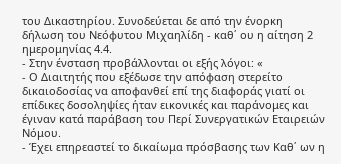του Δικαστηρίου. Συνοδεύεται δε από την ένορκη δήλωση του Νεόφυτου Μιχαηλίδη - καθ΄ ου η αίτηση 2 ημερομηνίας 4.4.
- Στην ένσταση προβάλλονται οι εξής λόγοι: «
- Ο Διαιτητής που εξέδωσε την απόφαση στερείτο δικαιοδοσίας να αποφανθεί επί της διαφοράς γιατί οι επίδικες δοσοληψίες ήταν εικονικές και παράνομες και έγιναν κατά παράβαση του Περί Συνεργατικών Εταιρειών Νόμου.
- Έχει επηρεαστεί το δικαίωμα πρόσβασης των Καθ΄ ων η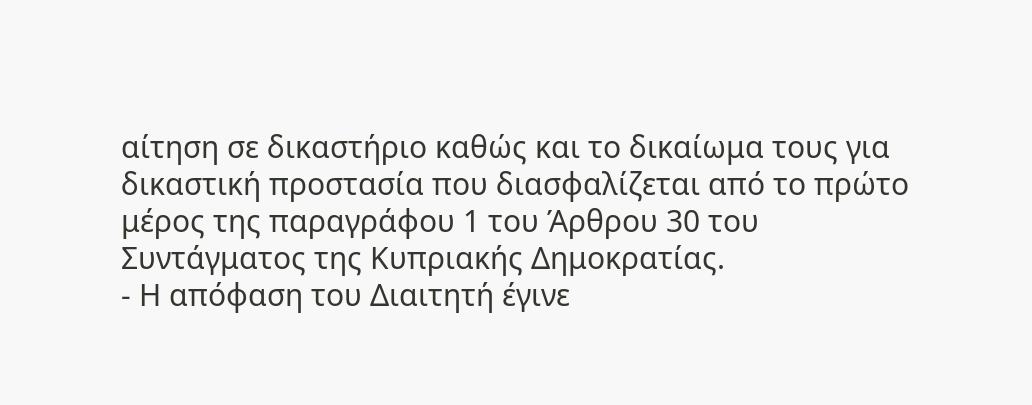αίτηση σε δικαστήριο καθώς και το δικαίωμα τους για δικαστική προστασία που διασφαλίζεται από το πρώτο μέρος της παραγράφου 1 του Άρθρου 30 του Συντάγματος της Κυπριακής Δημοκρατίας.
- Η απόφαση του Διαιτητή έγινε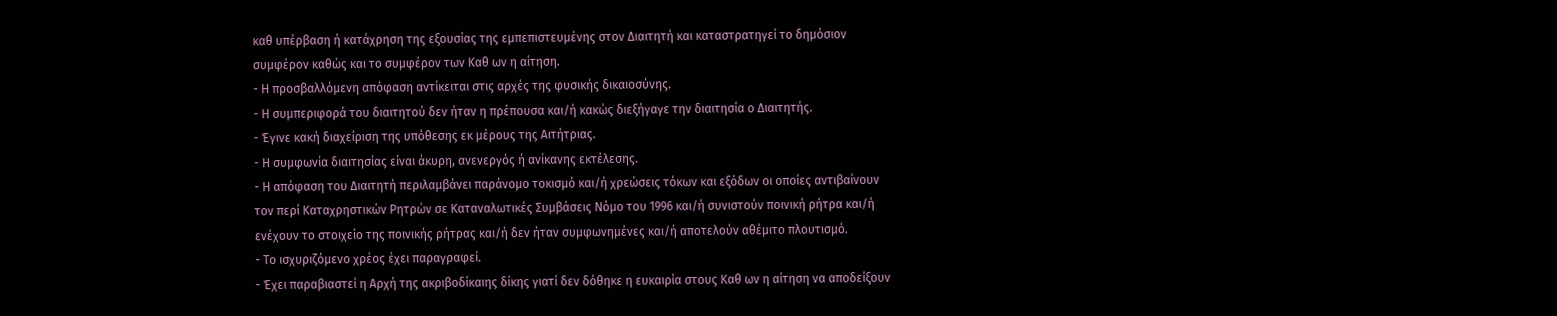καθ υπέρβαση ή κατάχρηση της εξουσίας της εμπεπιστευμένης στον Διαιτητή και καταστρατηγεί το δημόσιον συμφέρον καθώς και το συμφέρον των Καθ ων η αίτηση.
- Η προσβαλλόμενη απόφαση αντίκειται στις αρχές της φυσικής δικαιοσύνης.
- Η συμπεριφορά του διαιτητού δεν ήταν η πρέπουσα και/ή κακώς διεξήγαγε την διαιτησία ο Διαιτητής.
- Έγινε κακή διαχείριση της υπόθεσης εκ μέρους της Αιτήτριας.
- Η συμφωνία διαιτησίας είναι άκυρη, ανενεργός ή ανίκανης εκτέλεσης.
- Η απόφαση του Διαιτητή περιλαμβάνει παράνομο τοκισμό και/ή χρεώσεις τόκων και εξόδων οι οποίες αντιβαίνουν τον περί Καταχρηστικών Ρητρών σε Καταναλωτικές Συμβάσεις Νόμο του 1996 και/ή συνιστούν ποινική ρήτρα και/ή ενέχουν το στοιχείο της ποινικής ρήτρας και/ή δεν ήταν συμφωνημένες και/ή αποτελούν αθέμιτο πλουτισμό.
- Το ισχυριζόμενο χρέος έχει παραγραφεί.
- Έχει παραβιαστεί η Αρχή της ακριβοδίκαιης δίκης γιατί δεν δόθηκε η ευκαιρία στους Καθ ων η αίτηση να αποδείξουν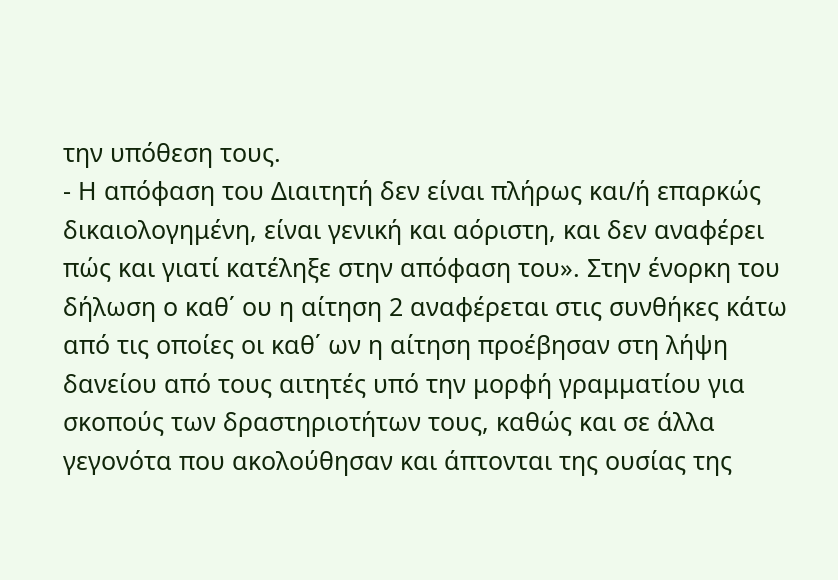την υπόθεση τους.
- Η απόφαση του Διαιτητή δεν είναι πλήρως και/ή επαρκώς δικαιολογημένη, είναι γενική και αόριστη, και δεν αναφέρει πώς και γιατί κατέληξε στην απόφαση του». Στην ένορκη του δήλωση ο καθ΄ ου η αίτηση 2 αναφέρεται στις συνθήκες κάτω από τις οποίες οι καθ΄ ων η αίτηση προέβησαν στη λήψη δανείου από τους αιτητές υπό την μορφή γραμματίου για σκοπούς των δραστηριοτήτων τους, καθώς και σε άλλα γεγονότα που ακολούθησαν και άπτονται της ουσίας της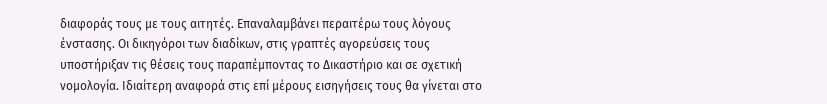διαφοράς τους με τους αιτητές. Επαναλαμβάνει περαιτέρω τους λόγους ένστασης. Οι δικηγόροι των διαδίκων, στις γραπτές αγορεύσεις τους υποστήριξαν τις θέσεις τους παραπέμποντας το Δικαστήριο και σε σχετική νομολογία. Ιδιαίτερη αναφορά στις επί μέρους εισηγήσεις τους θα γίνεται στο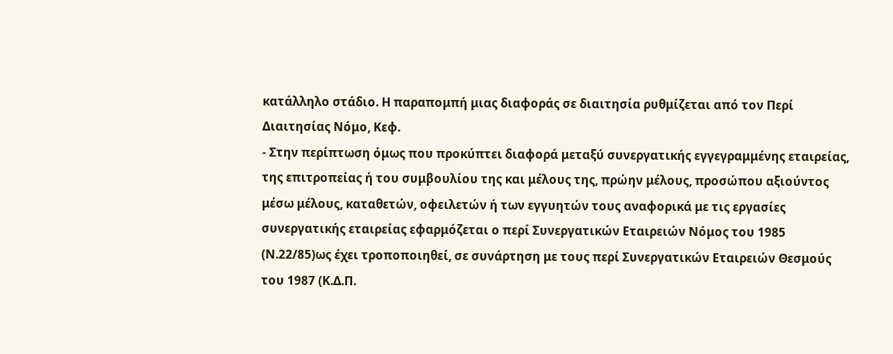κατάλληλο στάδιο. Η παραπομπή μιας διαφοράς σε διαιτησία ρυθμίζεται από τον Περί Διαιτησίας Νόμο, Κεφ.
- Στην περίπτωση όμως που προκύπτει διαφορά μεταξύ συνεργατικής εγγεγραμμένης εταιρείας, της επιτροπείας ή του συμβουλίου της και μέλους της, πρώην μέλους, προσώπου αξιούντος μέσω μέλους, καταθετών, οφειλετών ή των εγγυητών τους αναφορικά με τις εργασίες συνεργατικής εταιρείας εφαρμόζεται ο περί Συνεργατικών Εταιρειών Νόμος του 1985 (Ν.22/85)ως έχει τροποποιηθεί, σε συνάρτηση με τους περί Συνεργατικών Εταιρειών Θεσμούς του 1987 (Κ.Δ.Π.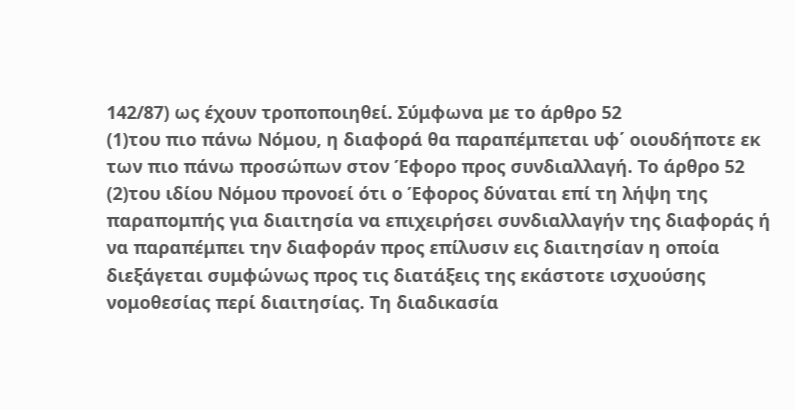142/87) ως έχουν τροποποιηθεί. Σύμφωνα με το άρθρο 52
(1)του πιο πάνω Νόμου, η διαφορά θα παραπέμπεται υφ΄ οιουδήποτε εκ των πιο πάνω προσώπων στον Έφορο προς συνδιαλλαγή. Το άρθρο 52
(2)του ιδίου Νόμου προνοεί ότι ο Έφορος δύναται επί τη λήψη της παραπομπής για διαιτησία να επιχειρήσει συνδιαλλαγήν της διαφοράς ή να παραπέμπει την διαφοράν προς επίλυσιν εις διαιτησίαν η οποία διεξάγεται συμφώνως προς τις διατάξεις της εκάστοτε ισχυούσης νομοθεσίας περί διαιτησίας. Τη διαδικασία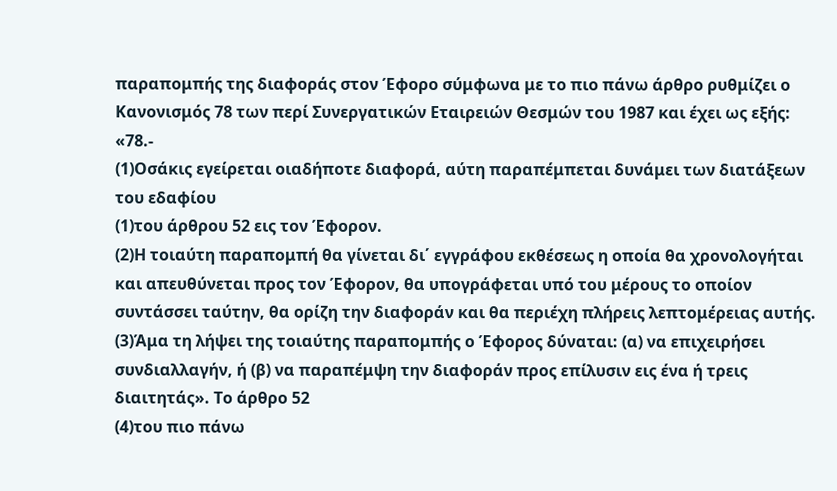παραπομπής της διαφοράς στον Έφορο σύμφωνα με το πιο πάνω άρθρο ρυθμίζει ο Κανονισμός 78 των περί Συνεργατικών Εταιρειών Θεσμών του 1987 και έχει ως εξής: «78.-
(1)Οσάκις εγείρεται οιαδήποτε διαφορά, αύτη παραπέμπεται δυνάμει των διατάξεων του εδαφίου
(1)του άρθρου 52 εις τον Έφορον.
(2)Η τοιαύτη παραπομπή θα γίνεται δι΄ εγγράφου εκθέσεως η οποία θα χρονολογήται και απευθύνεται προς τον Έφορον, θα υπογράφεται υπό του μέρους το οποίον συντάσσει ταύτην, θα ορίζη την διαφοράν και θα περιέχη πλήρεις λεπτομέρειας αυτής.
(3)Άμα τη λήψει της τοιαύτης παραπομπής ο Έφορος δύναται: (α) να επιχειρήσει συνδιαλλαγήν, ή (β) να παραπέμψη την διαφοράν προς επίλυσιν εις ένα ή τρεις διαιτητάς». Το άρθρο 52
(4)του πιο πάνω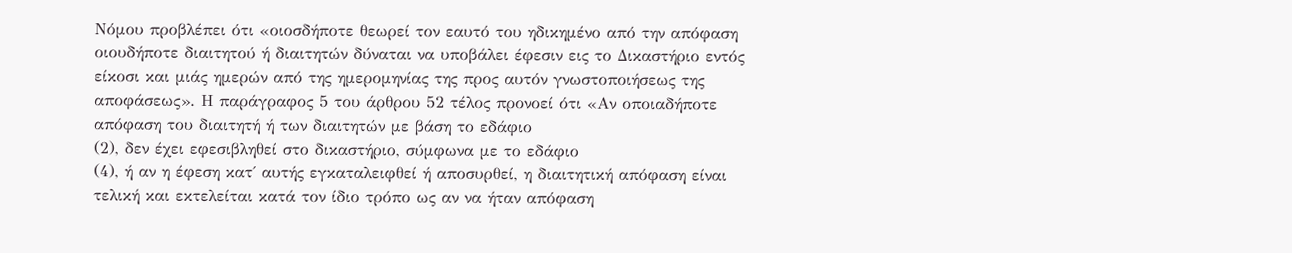Νόμου προβλέπει ότι «οιοσδήποτε θεωρεί τον εαυτό του ηδικημένο από την απόφαση οιουδήποτε διαιτητού ή διαιτητών δύναται να υποβάλει έφεσιν εις το Δικαστήριο εντός είκοσι και μιάς ημερών από της ημερομηνίας της προς αυτόν γνωστοποιήσεως της αποφάσεως». Η παράγραφος 5 του άρθρου 52 τέλος προνοεί ότι «Αν οποιαδήποτε απόφαση του διαιτητή ή των διαιτητών με βάση το εδάφιο
(2), δεν έχει εφεσιβληθεί στο δικαστήριο, σύμφωνα με το εδάφιο
(4), ή αν η έφεση κατ΄ αυτής εγκαταλειφθεί ή αποσυρθεί, η διαιτητική απόφαση είναι τελική και εκτελείται κατά τον ίδιο τρόπο ως αν να ήταν απόφαση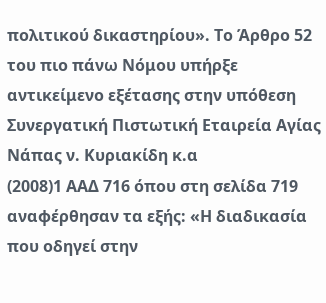πολιτικού δικαστηρίου». Το Άρθρο 52 του πιο πάνω Νόμου υπήρξε αντικείμενο εξέτασης στην υπόθεση Συνεργατική Πιστωτική Εταιρεία Αγίας Νάπας ν. Κυριακίδη κ.α
(2008)1 ΑΑΔ 716 όπου στη σελίδα 719 αναφέρθησαν τα εξής: «Η διαδικασία που οδηγεί στην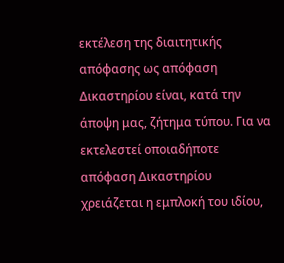εκτέλεση της διαιτητικής απόφασης ως απόφαση Δικαστηρίου είναι, κατά την άποψη μας, ζήτημα τύπου. Για να εκτελεστεί οποιαδήποτε απόφαση Δικαστηρίου χρειάζεται η εμπλοκή του ιδίου,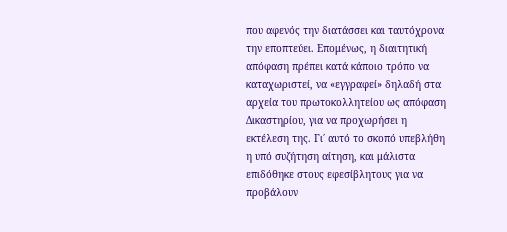που αφενός την διατάσσει και ταυτόχρονα την εποπτεύει. Επομένως, η διαιτητική απόφαση πρέπει κατά κάποιο τρόπο να καταχωριστεί, να «εγγραφεί» δηλαδή στα αρχεία του πρωτοκολλητείου ως απόφαση Δικαστηρίου, για να προχωρήσει η εκτέλεση της. Γι΄ αυτό το σκοπό υπεβλήθη η υπό συζήτηση αίτηση, και μάλιστα επιδόθηκε στους εφεσίβλητους για να προβάλουν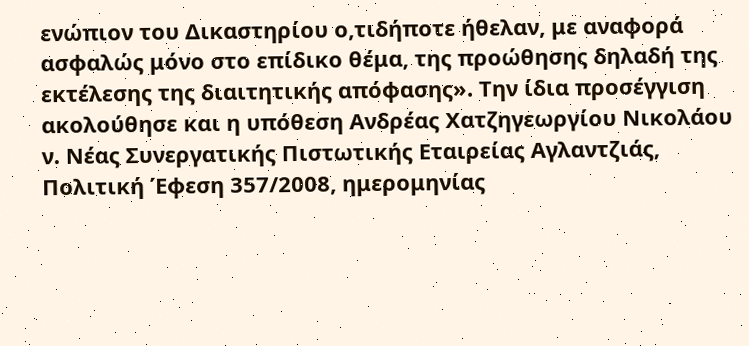ενώπιον του Δικαστηρίου ο,τιδήποτε ήθελαν, με αναφορά ασφαλώς μόνο στο επίδικο θέμα, της προώθησης δηλαδή της εκτέλεσης της διαιτητικής απόφασης». Την ίδια προσέγγιση ακολούθησε και η υπόθεση Ανδρέας Χατζηγεωργίου Νικολάου ν. Νέας Συνεργατικής Πιστωτικής Εταιρείας Αγλαντζιάς, Πολιτική Έφεση 357/2008, ημερομηνίας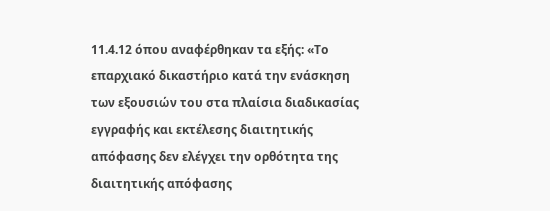11.4.12 όπου αναφέρθηκαν τα εξής: «Το επαρχιακό δικαστήριο κατά την ενάσκηση των εξουσιών του στα πλαίσια διαδικασίας εγγραφής και εκτέλεσης διαιτητικής απόφασης δεν ελέγχει την ορθότητα της διαιτητικής απόφασης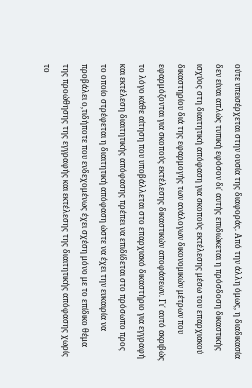ούτε υπεισέρχεται στην ουσία της διαφοράς. Από την άλλη όμως, η διαδικασία δεν είναι απλώς τυπική εφόσον δι΄ αυτής επιδιώκεται η πρόσδοση δικαστικής ισχύος στη διαιτητική απόφαση για σκοπούς εκτέλεσης μέσω του επαρχιακού δικαστηρίου διά της εφαρμογής των ανάλογων δικονομικών μέτρων που εφαρμόζονται για σκοπούς εκτέλεσης δικαστικών αποφάσεων. Γι΄ αυτό ακριβώς το λόγο κάθε αίτηση που υποβάλλεται στο επαρχιακό δικαστήριο για εγγραφή και εκτέλεση διαιτητικής απόφασης πρέπει να επιδίδεται στο πρόσωπο προς το οποίο στρέφεται η διαιτητική απόφαση ώστε να έχει την ευκαιρία να προβάλει ο,τιδήποτε που ενδεχομένως έχει σχέση μόνο με το επίδικο θέμα της προώθησης της εγγραφής και εκτέλεσης της διαιτητικής απόφασης χωρίς το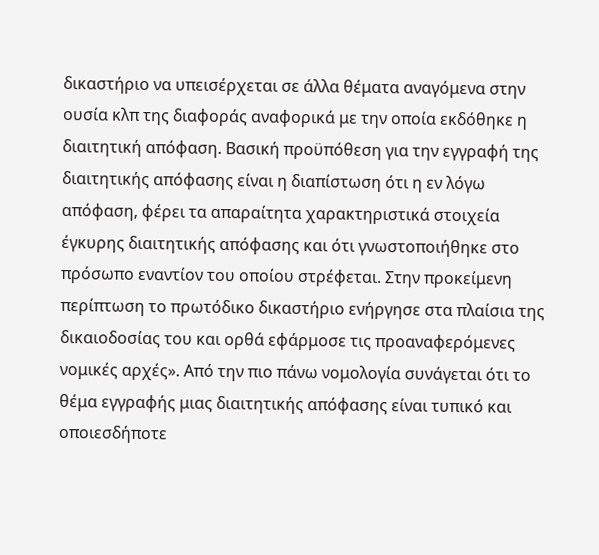δικαστήριο να υπεισέρχεται σε άλλα θέματα αναγόμενα στην ουσία κλπ της διαφοράς αναφορικά με την οποία εκδόθηκε η διαιτητική απόφαση. Βασική προϋπόθεση για την εγγραφή της διαιτητικής απόφασης είναι η διαπίστωση ότι η εν λόγω απόφαση, φέρει τα απαραίτητα χαρακτηριστικά στοιχεία έγκυρης διαιτητικής απόφασης και ότι γνωστοποιήθηκε στο πρόσωπο εναντίον του οποίου στρέφεται. Στην προκείμενη περίπτωση το πρωτόδικο δικαστήριο ενήργησε στα πλαίσια της δικαιοδοσίας του και ορθά εφάρμοσε τις προαναφερόμενες νομικές αρχές». Από την πιο πάνω νομολογία συνάγεται ότι το θέμα εγγραφής μιας διαιτητικής απόφασης είναι τυπικό και οποιεσδήποτε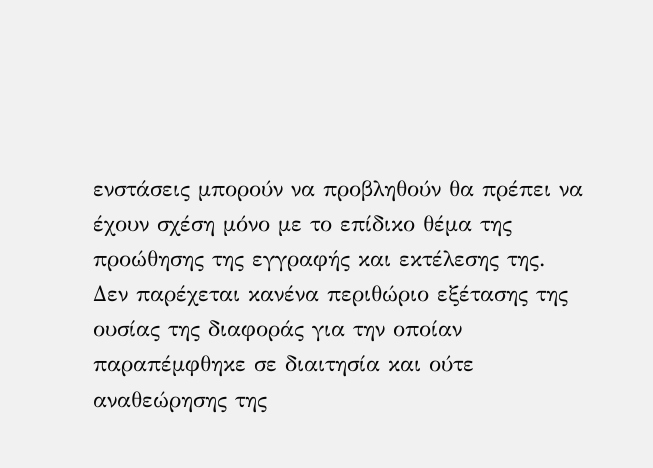ενστάσεις μπορούν να προβληθούν θα πρέπει να έχουν σχέση μόνο με το επίδικο θέμα της προώθησης της εγγραφής και εκτέλεσης της. Δεν παρέχεται κανένα περιθώριο εξέτασης της ουσίας της διαφοράς για την οποίαν παραπέμφθηκε σε διαιτησία και ούτε αναθεώρησης της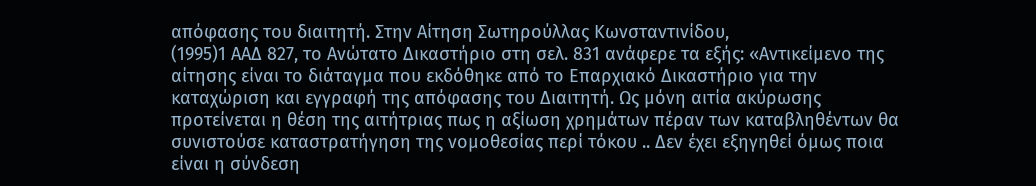απόφασης του διαιτητή. Στην Αίτηση Σωτηρούλλας Κωνσταντινίδου,
(1995)1 ΑΑΔ 827, το Ανώτατο Δικαστήριο στη σελ. 831 ανάφερε τα εξής: «Αντικείμενο της αίτησης είναι το διάταγμα που εκδόθηκε από το Επαρχιακό Δικαστήριο για την καταχώριση και εγγραφή της απόφασης του Διαιτητή. Ως μόνη αιτία ακύρωσης προτείνεται η θέση της αιτήτριας πως η αξίωση χρημάτων πέραν των καταβληθέντων θα συνιστούσε καταστρατήγηση της νομοθεσίας περί τόκου .. Δεν έχει εξηγηθεί όμως ποια είναι η σύνδεση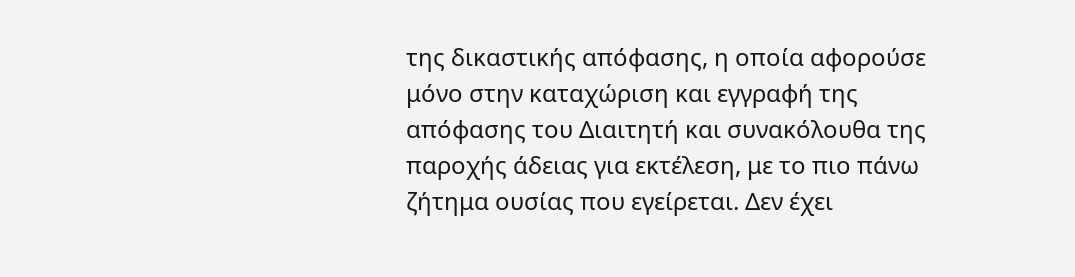της δικαστικής απόφασης, η οποία αφορούσε μόνο στην καταχώριση και εγγραφή της απόφασης του Διαιτητή και συνακόλουθα της παροχής άδειας για εκτέλεση, με το πιο πάνω ζήτημα ουσίας που εγείρεται. Δεν έχει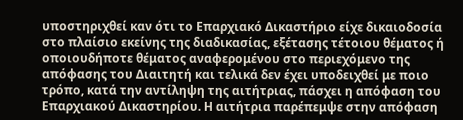υποστηριχθεί καν ότι το Επαρχιακό Δικαστήριο είχε δικαιοδοσία στο πλαίσιο εκείνης της διαδικασίας, εξέτασης τέτοιου θέματος ή οποιουδήποτε θέματος αναφερομένου στο περιεχόμενο της απόφασης του Διαιτητή και τελικά δεν έχει υποδειχθεί με ποιο τρόπο, κατά την αντίληψη της αιτήτριας, πάσχει η απόφαση του Επαρχιακού Δικαστηρίου. Η αιτήτρια παρέπεμψε στην απόφαση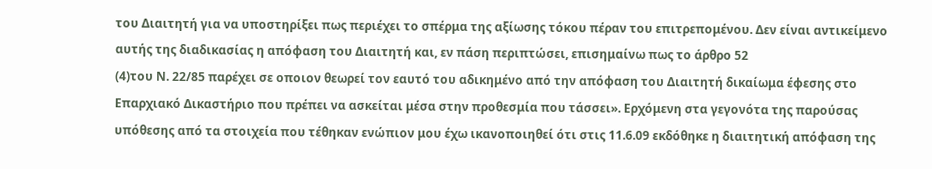του Διαιτητή για να υποστηρίξει πως περιέχει το σπέρμα της αξίωσης τόκου πέραν του επιτρεπομένου. Δεν είναι αντικείμενο αυτής της διαδικασίας η απόφαση του Διαιτητή και, εν πάση περιπτώσει, επισημαίνω πως το άρθρο 52
(4)του Ν. 22/85 παρέχει σε οποιον θεωρεί τον εαυτό του αδικημένο από την απόφαση του Διαιτητή δικαίωμα έφεσης στο Επαρχιακό Δικαστήριο που πρέπει να ασκείται μέσα στην προθεσμία που τάσσει». Ερχόμενη στα γεγονότα της παρούσας υπόθεσης από τα στοιχεία που τέθηκαν ενώπιον μου έχω ικανοποιηθεί ότι στις 11.6.09 εκδόθηκε η διαιτητική απόφαση της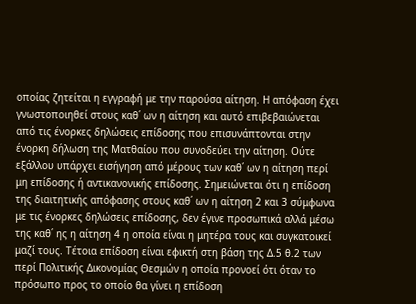οποίας ζητείται η εγγραφή με την παρούσα αίτηση. Η απόφαση έχει γνωστοποιηθεί στους καθ΄ ων η αίτηση και αυτό επιβεβαιώνεται από τις ένορκες δηλώσεις επίδοσης που επισυνάπτονται στην ένορκη δήλωση της Ματθαίου που συνοδεύει την αίτηση. Ούτε εξάλλου υπάρχει εισήγηση από μέρους των καθ΄ ων η αίτηση περί μη επίδοσης ή αντικανονικής επίδοσης. Σημειώνεται ότι η επίδοση της διαιτητικής απόφασης στους καθ΄ ων η αίτηση 2 και 3 σύμφωνα με τις ένορκες δηλώσεις επίδοσης, δεν έγινε προσωπικά αλλά μέσω της καθ΄ ης η αίτηση 4 η οποία είναι η μητέρα τους και συγκατοικεί μαζί τους. Τέτοια επίδοση είναι εφικτή στη βάση της Δ.5 θ.2 των περί Πολιτικής Δικονομίας Θεσμών η οποία προνοεί ότι όταν το πρόσωπο προς το οποίο θα γίνει η επίδοση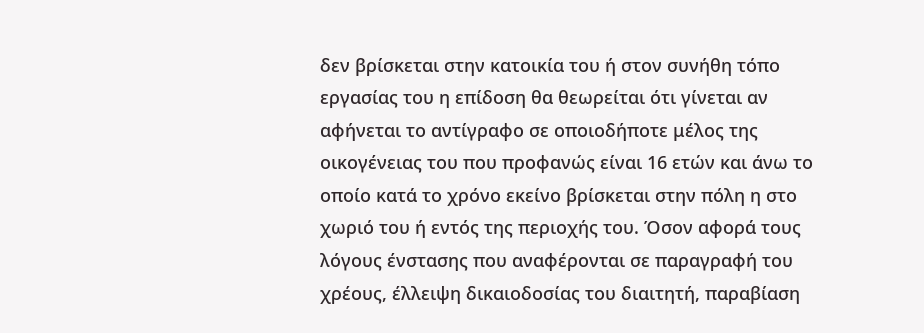δεν βρίσκεται στην κατοικία του ή στον συνήθη τόπο εργασίας του η επίδοση θα θεωρείται ότι γίνεται αν αφήνεται το αντίγραφο σε οποιοδήποτε μέλος της οικογένειας του που προφανώς είναι 16 ετών και άνω το οποίο κατά το χρόνο εκείνο βρίσκεται στην πόλη η στο χωριό του ή εντός της περιοχής του. Όσον αφορά τους λόγους ένστασης που αναφέρονται σε παραγραφή του χρέους, έλλειψη δικαιοδοσίας του διαιτητή, παραβίαση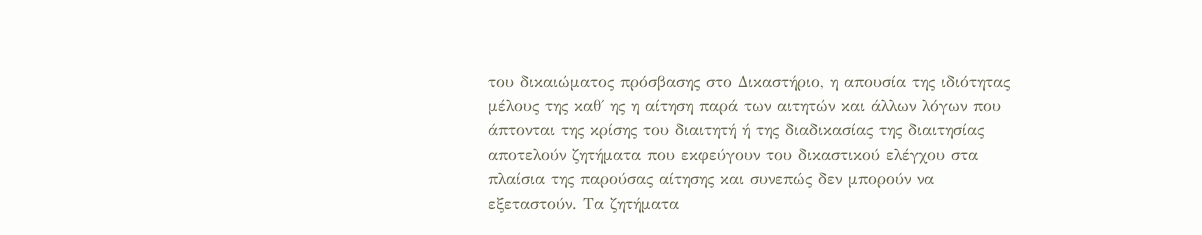του δικαιώματος πρόσβασης στο Δικαστήριο, η απουσία της ιδιότητας μέλους της καθ΄ ης η αίτηση παρά των αιτητών και άλλων λόγων που άπτονται της κρίσης του διαιτητή ή της διαδικασίας της διαιτησίας αποτελούν ζητήματα που εκφεύγουν του δικαστικού ελέγχου στα πλαίσια της παρούσας αίτησης και συνεπώς δεν μπορούν να εξεταστούν. Τα ζητήματα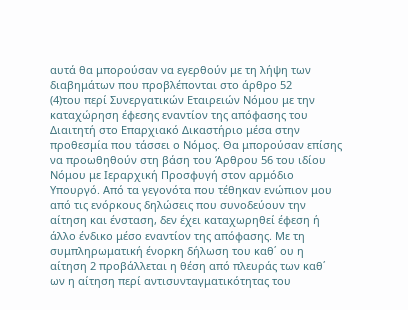αυτά θα μπορούσαν να εγερθούν με τη λήψη των διαβημάτων που προβλέπoνται στο άρθρο 52
(4)του περί Συνεργατικών Εταιρειών Νόμου με την καταχώρηση έφεσης εναντίον της απόφασης του Διαιτητή στο Επαρχιακό Δικαστήριο μέσα στην προθεσμία που τάσσει ο Νόμος. Θα μπορούσαν επίσης να προωθηθούν στη βάση του Άρθρου 56 του ιδίου Νόμου με Ιεραρχική Προσφυγή στον αρμόδιο Υπουργό. Από τα γεγονότα που τέθηκαν ενώπιον μου από τις ενόρκους δηλώσεις που συνοδεύουν την αίτηση και ένσταση, δεν έχει καταχωρηθεί έφεση ή άλλο ένδικο μέσο εναντίον της απόφασης. Με τη συμπληρωματική ένορκη δήλωση του καθ΄ ου η αίτηση 2 προβάλλεται η θέση από πλευράς των καθ΄ ων η αίτηση περί αντισυνταγματικότητας του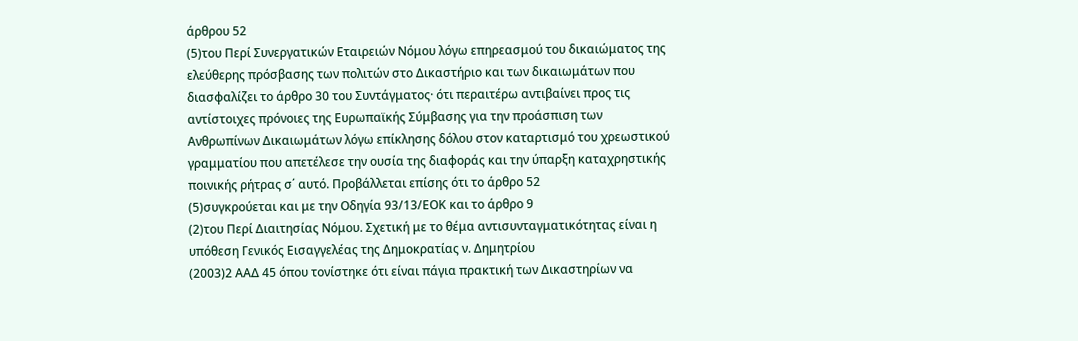άρθρου 52
(5)του Περί Συνεργατικών Εταιρειών Νόμου λόγω επηρεασμού του δικαιώματος της ελεύθερης πρόσβασης των πολιτών στο Δικαστήριο και των δικαιωμάτων που διασφαλίζει το άρθρο 30 του Συντάγματος· ότι περαιτέρω αντιβαίνει προς τις αντίστοιχες πρόνοιες της Ευρωπαϊκής Σύμβασης για την προάσπιση των Ανθρωπίνων Δικαιωμάτων λόγω επίκλησης δόλου στον καταρτισμό του χρεωστικού γραμματίου που απετέλεσε την ουσία της διαφοράς και την ύπαρξη καταχρηστικής ποινικής ρήτρας σ΄ αυτό. Προβάλλεται επίσης ότι το άρθρο 52
(5)συγκρούεται και με την Οδηγία 93/13/ΕΟΚ και το άρθρο 9
(2)του Περί Διαιτησίας Νόμου. Σχετική με το θέμα αντισυνταγματικότητας είναι η υπόθεση Γενικός Εισαγγελέας της Δημοκρατίας ν. Δημητρίου
(2003)2 ΑΑΔ 45 όπου τονίστηκε ότι είναι πάγια πρακτική των Δικαστηρίων να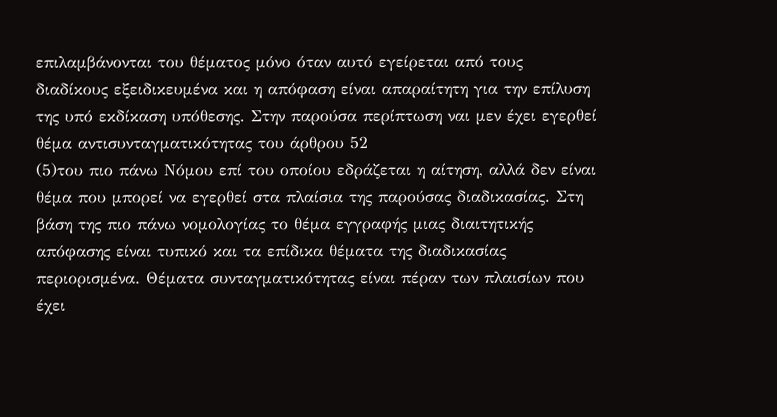επιλαμβάνονται του θέματος μόνο όταν αυτό εγείρεται από τους διαδίκους εξειδικευμένα και η απόφαση είναι απαραίτητη για την επίλυση της υπό εκδίκαση υπόθεσης. Στην παρούσα περίπτωση ναι μεν έχει εγερθεί θέμα αντισυνταγματικότητας του άρθρου 52
(5)του πιο πάνω Νόμου επί του οποίου εδράζεται η αίτηση, αλλά δεν είναι θέμα που μπορεί να εγερθεί στα πλαίσια της παρούσας διαδικασίας. Στη βάση της πιο πάνω νομολογίας το θέμα εγγραφής μιας διαιτητικής απόφασης είναι τυπικό και τα επίδικα θέματα της διαδικασίας περιορισμένα. Θέματα συνταγματικότητας είναι πέραν των πλαισίων που έχει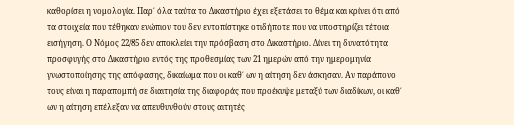καθορίσει η νομολογία. Παρ΄ όλα ταύτα το Δικαστήριο έχει εξετάσει το θέμα και κρίνει ότι από τα στοιχεία που τέθηκαν ενώπιον του δεν εντοπίστηκε οτιδήποτε που να υποστηρίζει τέτοια εισήγηση. Ο Νόμος 22/85 δεν αποκλείει την πρόσβαση στο Δικαστήριο. Δίνει τη δυνατότητα προσφυγής στο Δικαστήριο εντός της προθεσμίας των 21 ημερών από την ημερομηνία γνωστοποίησης της απόφασης, δικαίωμα που οι καθ΄ ων η αίτηση δεν άσκησαν. Αν παράπονο τους είναι η παραπομπή σε διαιτησία της διαφοράς που προέκυψε μεταξύ των διαδίκων, οι καθ΄ ων η αίτηση επέλεξαν να απευθυνθούν στους αιτητές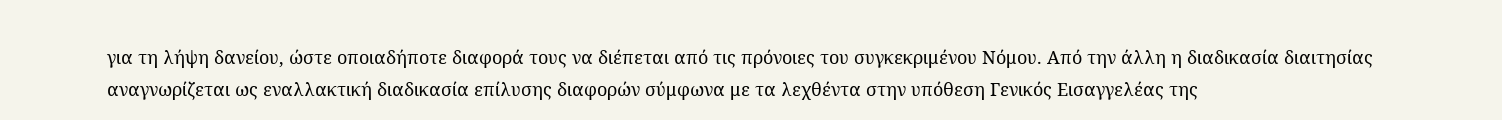για τη λήψη δανείου, ώστε οποιαδήποτε διαφορά τους να διέπεται από τις πρόνοιες του συγκεκριμένου Νόμου. Από την άλλη η διαδικασία διαιτησίας αναγνωρίζεται ως εναλλακτική διαδικασία επίλυσης διαφορών σύμφωνα με τα λεχθέντα στην υπόθεση Γενικός Εισαγγελέας της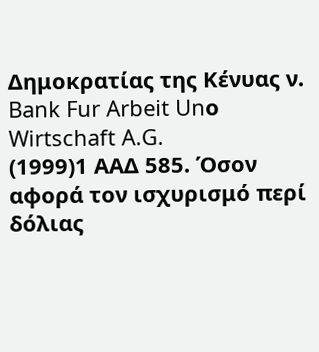Δημοκρατίας της Κένυας ν. Bank Fur Arbeit Unο Wirtschaft A.G.
(1999)1 ΑΑΔ 585. Όσον αφορά τον ισχυρισμό περί δόλιας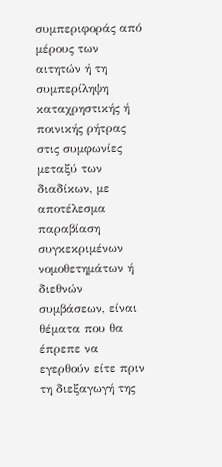συμπεριφοράς από μέρους των αιτητών ή τη συμπερίληψη καταχρηστικής ή ποινικής ρήτρας στις συμφωνίες μεταξύ των διαδίκων, με αποτέλεσμα παραβίαση συγκεκριμένων νομοθετημάτων ή διεθνών συμβάσεων, είναι θέματα που θα έπρεπε να εγερθούν είτε πριν τη διεξαγωγή της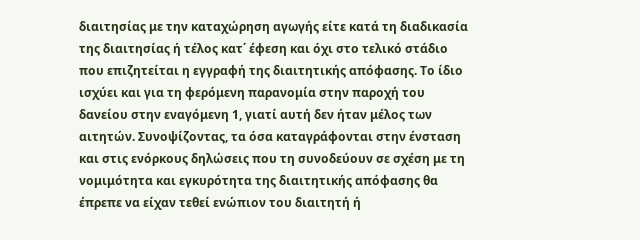διαιτησίας με την καταχώρηση αγωγής είτε κατά τη διαδικασία της διαιτησίας ή τέλος κατ΄ έφεση και όχι στο τελικό στάδιο που επιζητείται η εγγραφή της διαιτητικής απόφασης. Το ίδιο ισχύει και για τη φερόμενη παρανομία στην παροχή του δανείου στην εναγόμενη 1, γιατί αυτή δεν ήταν μέλος των αιτητών. Συνοψίζοντας, τα όσα καταγράφονται στην ένσταση και στις ενόρκους δηλώσεις που τη συνοδεύουν σε σχέση με τη νομιμότητα και εγκυρότητα της διαιτητικής απόφασης θα έπρεπε να είχαν τεθεί ενώπιον του διαιτητή ή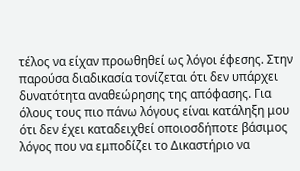τέλος να είχαν προωθηθεί ως λόγοι έφεσης. Στην παρούσα διαδικασία τονίζεται ότι δεν υπάρχει δυνατότητα αναθεώρησης της απόφασης. Για όλους τους πιο πάνω λόγους είναι κατάληξη μου ότι δεν έχει καταδειχθεί οποιοσδήποτε βάσιμος λόγος που να εμποδίζει το Δικαστήριο να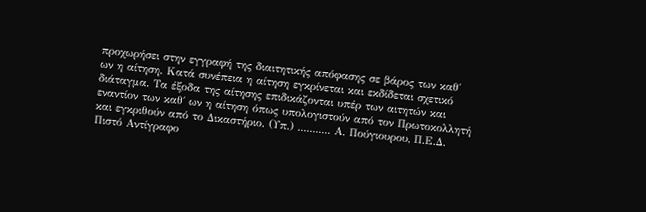προχωρήσει στην εγγραφή της διαιτητικής απόφασης σε βάρος των καθ΄ ων η αίτηση. Κατά συνέπεια η αίτηση εγκρίνεται και εκδίδεται σχετικό διάταγμα. Τα έξοδα της αίτησης επιδικάζονται υπέρ των αιτητών και εναντίον των καθ΄ ων η αίτηση όπως υπολογιστούν από τον Πρωτοκολλητή και εγκριθούν από το Δικαστήριο. (Υπ.) ........... Α. Πούγιουρου, Π.Ε.Δ. Πιστό Αντίγραφο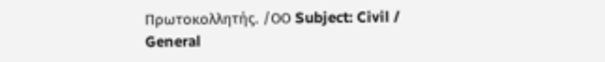Πρωτοκολλητής. /ΟΟ Subject: Civil / General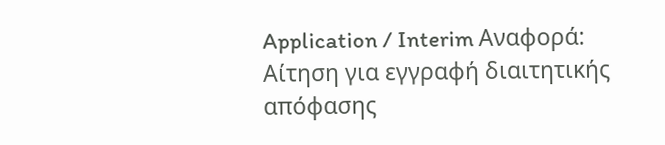Application / Interim Αναφορά: Αίτηση για εγγραφή διαιτητικής απόφασης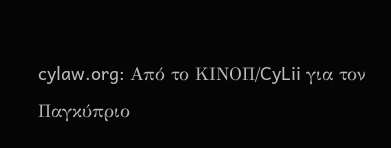cylaw.org: Από το ΚΙΝOΠ/CyLii για τον Παγκύπριο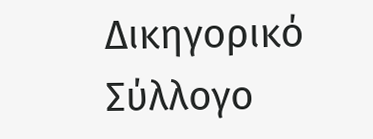Δικηγορικό Σύλλογο